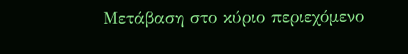Μετάβαση στο κύριο περιεχόμενο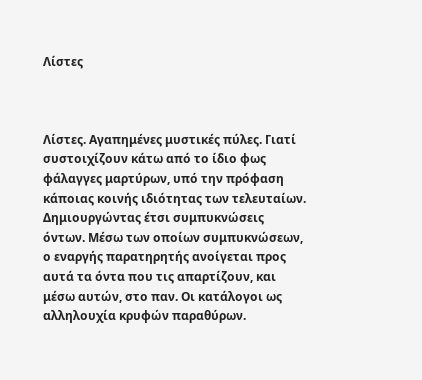Λίστες



Λίστες. Αγαπημένες μυστικές πύλες. Γιατί συστοιχίζουν κάτω από το ίδιο φως φάλαγγες μαρτύρων, υπό την πρόφαση κάποιας κοινής ιδιότητας των τελευταίων. Δημιουργώντας έτσι συμπυκνώσεις όντων. Μέσω των οποίων συμπυκνώσεων, ο εναργής παρατηρητής ανοίγεται προς αυτά τα όντα που τις απαρτίζουν, και μέσω αυτών, στο παν. Οι κατάλογοι ως αλληλουχία κρυφών παραθύρων.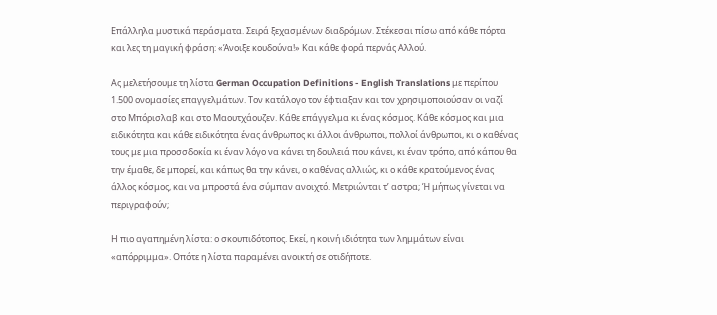Επάλληλα μυστικά περάσματα. Σειρά ξεχασμένων διαδρόμων. Στέκεσαι πίσω από κάθε πόρτα και λες τη μαγική φράση: «Άνοιξε κουδούνα!» Και κάθε φορά περνάς Αλλού.

Ας μελετήσουμε τη λίστα German Occupation Definitions - English Translations με περίπου 1.500 ονομασίες επαγγελμάτων. Τον κατάλογο τον έφτιαξαν και τον χρησιμοποιούσαν οι ναζί στο Μπόρισλαβ και στο Μαουτχάουζεν. Κάθε επάγγελμα κι ένας κόσμος. Κάθε κόσμος και μια ειδικότητα και κάθε ειδικότητα ένας άνθρωπος κι άλλοι άνθρωποι, πολλοί άνθρωποι, κι ο καθένας τους με μια προσσδοκία κι έναν λόγο να κάνει τη δουλειά που κάνει, κι έναν τρόπο, από κάπου θα την έμαθε, δε μπορεί, και κάπως θα την κάνει, ο καθένας αλλιώς, κι ο κάθε κρατούμενος ένας άλλος κόσμος, και να μπροστά ένα σύμπαν ανοιχτό. Μετριώνται τ’ αστρα; Ή μήπως γίνεται να περιγραφούν;

Η πιο αγαπημένη λίστα: ο σκουπιδότοπος. Εκεί, η κοινή ιδιότητα των λημμάτων είναι «απόρριμμα». Οπότε η λίστα παραμένει ανοικτή σε οτιδήποτε.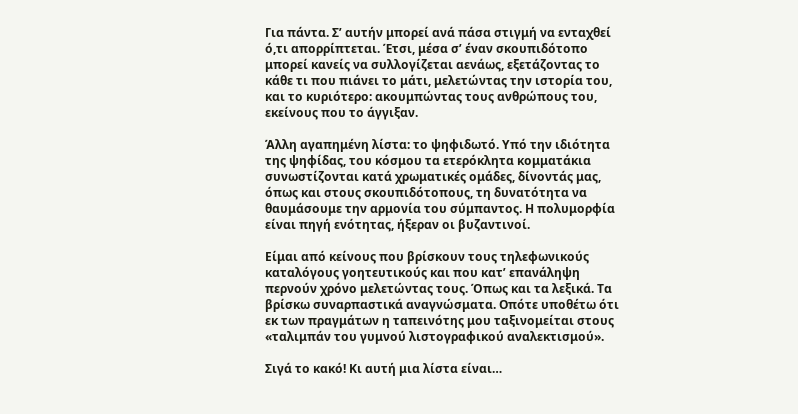Για πάντα. Σ’ αυτήν μπορεί ανά πάσα στιγμή να ενταχθεί ό,τι απορρίπτεται. Έτσι, μέσα σ’ έναν σκουπιδότοπο μπορεί κανείς να συλλογίζεται αενάως, εξετάζοντας το κάθε τι που πιάνει το μάτι, μελετώντας την ιστορία του, και το κυριότερο: ακουμπώντας τους ανθρώπους του, εκείνους που το άγγιξαν.

Άλλη αγαπημένη λίστα: το ψηφιδωτό. Υπό την ιδιότητα της ψηφίδας, του κόσμου τα ετερόκλητα κομματάκια συνωστίζονται κατά χρωματικές ομάδες, δίνοντάς μας, όπως και στους σκουπιδότοπους, τη δυνατότητα να θαυμάσουμε την αρμονία του σύμπαντος. Η πολυμορφία είναι πηγή ενότητας, ήξεραν οι βυζαντινοί.

Είμαι από κείνους που βρίσκουν τους τηλεφωνικούς καταλόγους γοητευτικούς και που κατ’ επανάληψη περνούν χρόνο μελετώντας τους. Όπως και τα λεξικά. Τα βρίσκω συναρπαστικά αναγνώσματα. Οπότε υποθέτω ότι εκ των πραγμάτων η ταπεινότης μου ταξινομείται στους «ταλιμπάν του γυμνού λιστογραφικού αναλεκτισμού».

Σιγά το κακό! Κι αυτή μια λίστα είναι…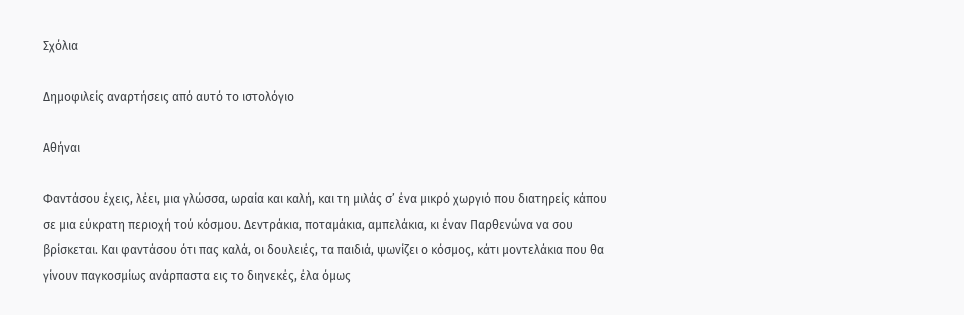Σχόλια

Δημοφιλείς αναρτήσεις από αυτό το ιστολόγιο

Αθήναι

Φαντάσου έχεις, λέει, μια γλώσσα, ωραία και καλή, και τη μιλάς σ’ ένα μικρό χωργιό που διατηρείς κάπου σε μια εύκρατη περιοχή τού κόσμου. Δεντράκια, ποταμάκια, αμπελάκια, κι έναν Παρθενώνα να σου βρίσκεται. Και φαντάσου ότι πας καλά, οι δουλειές, τα παιδιά, ψωνίζει ο κόσμος, κάτι μοντελάκια που θα γίνουν παγκοσμίως ανάρπαστα εις το διηνεκές, έλα όμως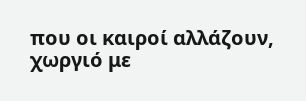που οι καιροί αλλάζουν, χωργιό με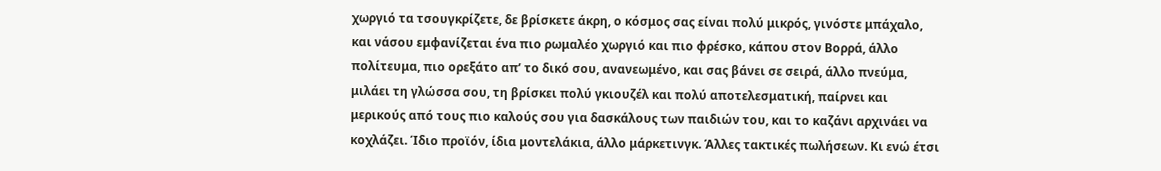χωργιό τα τσουγκρίζετε, δε βρίσκετε άκρη, ο κόσμος σας είναι πολύ μικρός, γινόστε μπάχαλο, και νάσου εμφανίζεται ένα πιο ρωμαλέο χωργιό και πιο φρέσκο, κάπου στον Βορρά, άλλο πολίτευμα, πιο ορεξάτο απ’ το δικό σου, ανανεωμένο, και σας βάνει σε σειρά, άλλο πνεύμα, μιλάει τη γλώσσα σου, τη βρίσκει πολύ γκιουζέλ και πολύ αποτελεσματική, παίρνει και μερικούς από τους πιο καλούς σου για δασκάλους των παιδιών του, και το καζάνι αρχινάει να κοχλάζει. Ίδιο προϊόν, ίδια μοντελάκια, άλλο μάρκετινγκ. Άλλες τακτικές πωλήσεων. Κι ενώ έτσι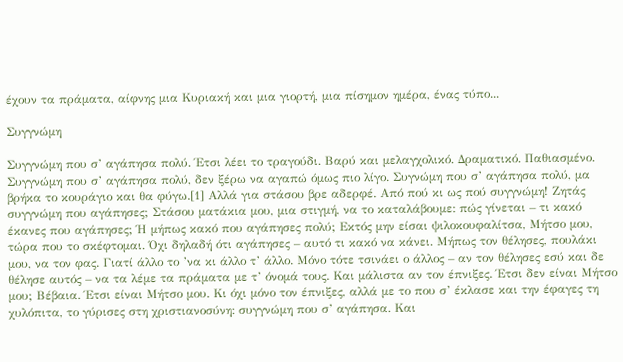έχουν τα πράματα, αίφνης μια Κυριακή και μια γιορτή, μια πίσημον ημέρα, ένας τύπο...

Συγγνώμη

Συγγνώμη που σ’ αγάπησα πολύ. Έτσι λέει το τραγούδι. Βαρύ και μελαγχολικό. Δραματικό. Παθιασμένο. Συγγνώμη που σ’ αγάπησα πολύ, δεν ξέρω να αγαπώ όμως πιο λίγο. Συγνώμη που σ’ αγάπησα πολύ, μα βρήκα το κουράγιο και θα φύγω.[1] Αλλά για στάσου βρε αδερφέ. Από πού κι ως πού συγγνώμη! Ζητάς συγγνώμη που αγάπησες; Στάσου ματάκια μου, μια στιγμή, να το καταλάβουμε: πώς γίνεται – τι κακό έκανες που αγάπησες; Ή μήπως κακό που αγάπησες πολύ; Εκτός μην είσαι ψιλοκουφαλίτσα, Μήτσο μου, τώρα που το σκέφτομαι. Όχι δηλαδή ότι αγάπησες – αυτό τι κακό να κάνει. Μήπως τον θέλησες, πουλάκι μου, να τον φας. Γιατί άλλο το ’να κι άλλο τ’ άλλο. Μόνο τότε τσινάει ο άλλος – αν τον θέλησες εσύ και δε θέλησε αυτός – να τα λέμε τα πράματα με τ’ όνομά τους. Και μάλιστα αν τον έπνιξες. Έτσι δεν είναι Μήτσο μου; Βέβαια. Έτσι είναι Μήτσο μου. Κι όχι μόνο τον έπνιξες, αλλά με το που σ’ έκλασε και την έφαγες τη χυλόπιτα, το γύρισες στη χριστιανοσύνη: συγγνώμη που σ’ αγάπησα. Και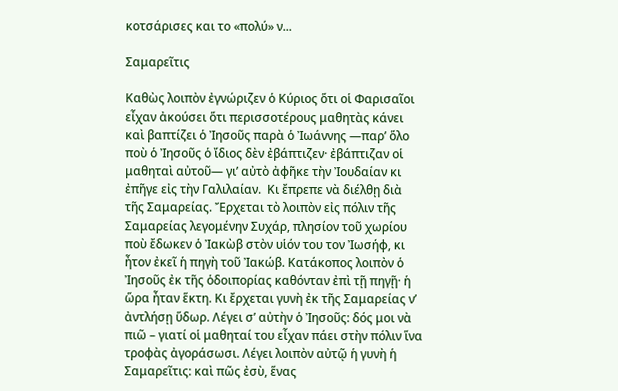κοτσάρισες και το «πολύ» ν...

Σαμαρεῖτις

Καθὼς λοιπὸν ἐγνώριζεν ὁ Κύριος ὅτι οἱ Φαρισαῖοι εἶχαν ἀκούσει ὅτι περισσοτέρους μαθητὰς κάνει καὶ βαπτίζει ὁ Ἰησοῦς παρὰ ὁ Ἰωάννης —παρ’ ὅλο ποὺ ὁ Ἰησοῦς ὁ ἴδιος δὲν ἐβάπτιζεν· ἐβάπτιζαν οἱ μαθηταὶ αὐτοῦ— γι’ αὐτὸ ἀφῆκε τὴν Ἰουδαίαν κι ἐπῆγε εἰς τὴν Γαλιλαίαν.  Κι ἔπρεπε νὰ διέλθῃ διὰ τῆς Σαμαρείας. Ἔρχεται τὸ λοιπὸν εἰς πόλιν τῆς Σαμαρείας λεγομένην Συχάρ, πλησίον τοῦ χωρίου ποὺ ἔδωκεν ὁ Ἰακὼβ στὸν υἱόν του τον Ἰωσήφ, κι ἦτον ἐκεῖ ἡ πηγὴ τοῦ Ἰακώβ. Κατάκοπος λοιπὸν ὁ Ἰησοῦς ἐκ τῆς ὁδοιπορίας καθόνταν ἐπὶ τῇ πηγῇ· ἡ ὥρα ἦταν ἕκτη. Κι ἔρχεται γυνὴ ἐκ τῆς Σαμαρείας ν’ ἀντλήσῃ ὕδωρ. Λέγει σ’ αὐτὴν ὁ Ἰησοῦς: δός μοι νὰ πιῶ – γιατί οἱ μαθηταί του εἶχαν πάει στὴν πόλιν ἵνα τροφὰς ἀγοράσωσι. Λέγει λοιπὸν αὐτῷ ἡ γυνὴ ἡ Σαμαρεῖτις: καὶ πῶς ἐσὺ, ἕνας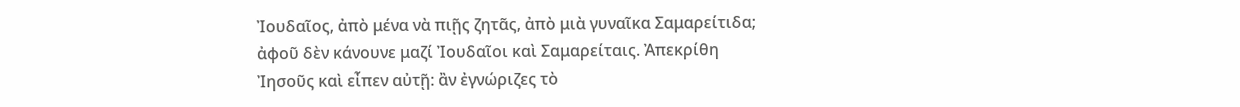Ἰουδαῖος, ἀπὸ μένα νὰ πιῇς ζητᾶς, ἀπὸ μιὰ γυναῖκα Σαμαρείτιδα; ἀφοῦ δὲν κάνουνε μαζί Ἰουδαῖοι καὶ Σαμαρείταις. Ἀπεκρίθη Ἰησοῦς καὶ εἶπεν αὐτῇ: ἂν ἐγνώριζες τὸ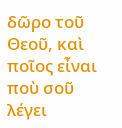δῶρο τοῦ Θεοῦ, καὶ ποῖος εἶναι ποὺ σοῦ λέγει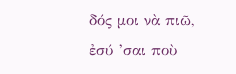δός μοι νὰ πιῶ, ἐσύ ’σαι ποὺ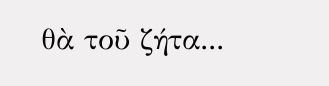θὰ τοῦ ζήτα...